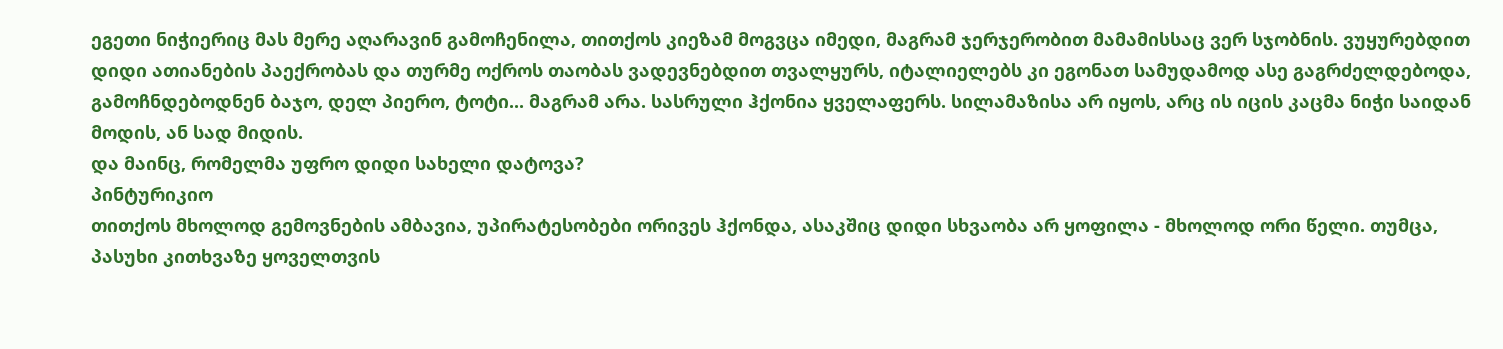ეგეთი ნიჭიერიც მას მერე აღარავინ გამოჩენილა, თითქოს კიეზამ მოგვცა იმედი, მაგრამ ჯერჯერობით მამამისსაც ვერ სჯობნის. ვუყურებდით დიდი ათიანების პაექრობას და თურმე ოქროს თაობას ვადევნებდით თვალყურს, იტალიელებს კი ეგონათ სამუდამოდ ასე გაგრძელდებოდა, გამოჩნდებოდნენ ბაჯო, დელ პიერო, ტოტი... მაგრამ არა. სასრული ჰქონია ყველაფერს. სილამაზისა არ იყოს, არც ის იცის კაცმა ნიჭი საიდან მოდის, ან სად მიდის.
და მაინც, რომელმა უფრო დიდი სახელი დატოვა?
პინტურიკიო
თითქოს მხოლოდ გემოვნების ამბავია, უპირატესობები ორივეს ჰქონდა, ასაკშიც დიდი სხვაობა არ ყოფილა - მხოლოდ ორი წელი. თუმცა, პასუხი კითხვაზე ყოველთვის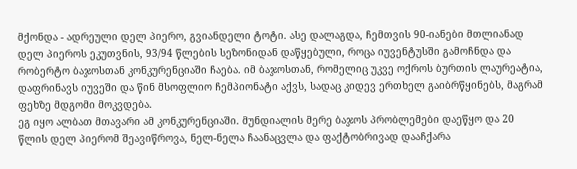მქონდა - ადრეული დელ პიერო, გვიანდელი ტოტი. ასე დალაგდა, ჩემთვის 90-იანები მთლიანად დელ პიეროს ეკუთვნის, 93/94 წლების სეზონიდან დაწყებული, როცა იუვენტუსში გამოჩნდა და რობერტო ბაჯოსთან კონკურენციაში ჩაება. იმ ბაჯოსთან, რომელიც უკვე ოქროს ბურთის ლაურეატია, დაფრინავს იუვეში და წინ მსოფლიო ჩემპიონატი აქვს, სადაც კიდევ ერთხელ გაიბრწყინებს, მაგრამ ფეხზე მდგომი მოკვდება.
ეგ იყო ალბათ მთავარი ამ კონკურენციაში. მუნდიალის მერე ბაჯოს პრობლემები დაეწყო და 20 წლის დელ პიერომ შეავიწროვა, ნელ-ნელა ჩაანაცვლა და ფაქტობრივად დააჩქარა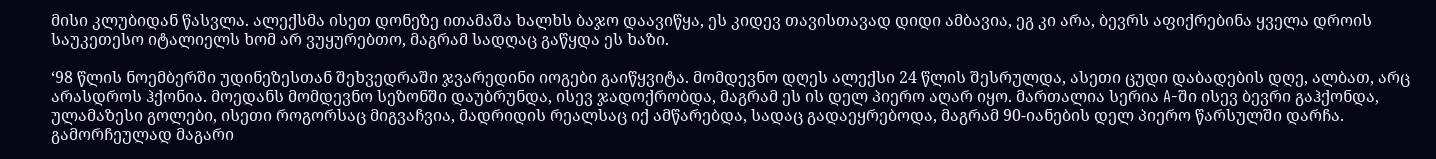მისი კლუბიდან წასვლა. ალექსმა ისეთ დონეზე ითამაშა ხალხს ბაჯო დაავიწყა, ეს კიდევ თავისთავად დიდი ამბავია, ეგ კი არა, ბევრს აფიქრებინა ყველა დროის საუკეთესო იტალიელს ხომ არ ვუყურებთო, მაგრამ სადღაც გაწყდა ეს ხაზი.

‘98 წლის ნოემბერში უდინეზესთან შეხვედრაში ჯვარედინი იოგები გაიწყვიტა. მომდევნო დღეს ალექსი 24 წლის შესრულდა, ასეთი ცუდი დაბადების დღე, ალბათ, არც არასდროს ჰქონია. მოედანს მომდევნო სეზონში დაუბრუნდა, ისევ ჯადოქრობდა, მაგრამ ეს ის დელ პიერო აღარ იყო. მართალია სერია A-ში ისევ ბევრი გაჰქონდა, ულამაზესი გოლები, ისეთი როგორსაც მიგვაჩვია, მადრიდის რეალსაც იქ ამწარებდა, სადაც გადაეყრებოდა, მაგრამ 90-იანების დელ პიერო წარსულში დარჩა.
გამორჩეულად მაგარი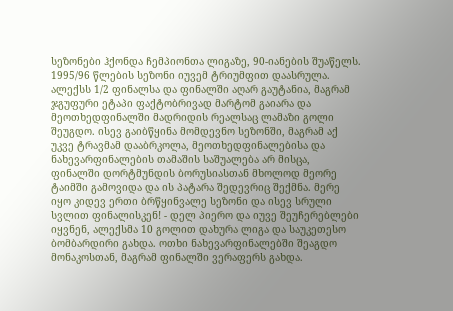სეზონები ჰქონდა ჩემპიონთა ლიგაზე, 90-იანების შუაწელს. 1995/96 წლების სეზონი იუვემ ტრიუმფით დაასრულა. ალექსს 1/2 ფინალსა და ფინალში აღარ გაუტანია, მაგრამ ჯგუფური ეტაპი ფაქტობრივად მარტომ გაიარა და მეოთხედფინალში მადრიდის რეალსაც ლამაზი გოლი შეუგდო. ისევ გაიბწყინა მომდევნო სეზონში, მაგრამ აქ უკვე ტრავმამ დააბრკოლა, მეოთხედფინალებისა და ნახევარფინალების თამაშის საშუალება არ მისცა, ფინალში დორტმუნდის ბორუსიასთან მხოლოდ მეორე ტაიმში გამოვიდა და ის პატარა შედევრიც შექმნა. მერე იყო კიდევ ერთი ბრწყინვალე სეზონი და ისევ სრული სვლით ფინალისკენ! - დელ პიერო და იუვე შეუჩერებლები იყვნენ, ალექსმა 10 გოლით დახურა ლიგა და საუკეთესო ბომბარდირი გახდა. ოთხი ნახევარფინალებში შეაგდო მონაკოსთან, მაგრამ ფინალში ვერაფერს გახდა.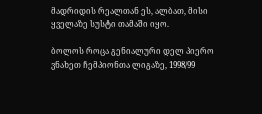მადრიდის რეალთან ეს, ალბათ, მისი ყველაზე სუსტი თამაში იყო.

ბოლოს როცა გენიალური დელ პიერო ვნახეთ ჩემპიონთა ლიგაზე, 1998/99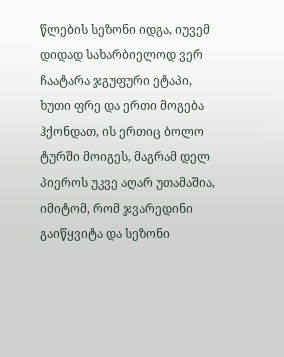წლების სეზონი იდგა, იუვემ დიდად სახარბიელოდ ვერ ჩაატარა ჯგუფური ეტაპი, ხუთი ფრე და ერთი მოგება ჰქონდათ, ის ერთიც ბოლო ტურში მოიგეს, მაგრამ დელ პიეროს უკვე აღარ უთამაშია, იმიტომ, რომ ჯვარედინი გაიწყვიტა და სეზონი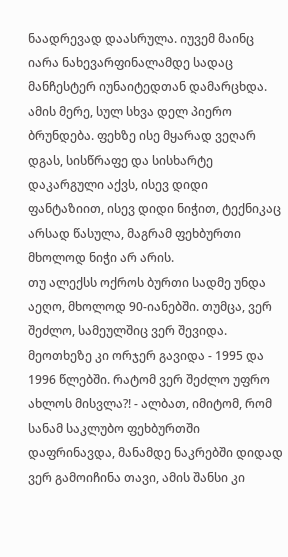ნაადრევად დაასრულა. იუვემ მაინც იარა ნახევარფინალამდე სადაც მანჩესტერ იუნაიტედთან დამარცხდა. ამის მერე, სულ სხვა დელ პიერო ბრუნდება. ფეხზე ისე მყარად ვეღარ დგას, სისწრაფე და სისხარტე დაკარგული აქვს, ისევ დიდი ფანტაზიით, ისევ დიდი ნიჭით, ტექნიკაც არსად წასულა, მაგრამ ფეხბურთი მხოლოდ ნიჭი არ არის.
თუ ალექსს ოქროს ბურთი სადმე უნდა აეღო, მხოლოდ 90-იანებში. თუმცა, ვერ შეძლო, სამეულშიც ვერ შევიდა. მეოთხეზე კი ორჯერ გავიდა - 1995 და 1996 წლებში. რატომ ვერ შეძლო უფრო ახლოს მისვლა?! - ალბათ, იმიტომ, რომ სანამ საკლუბო ფეხბურთში დაფრინავდა, მანამდე ნაკრებში დიდად ვერ გამოიჩინა თავი, ამის შანსი კი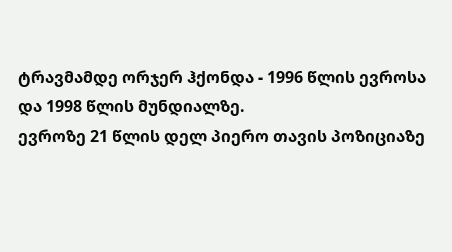ტრავმამდე ორჯერ ჰქონდა - 1996 წლის ევროსა და 1998 წლის მუნდიალზე.
ევროზე 21 წლის დელ პიერო თავის პოზიციაზე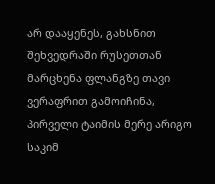არ დააყენეს, გახსნით შეხვედრაში რუსეთთან მარცხენა ფლანგზე თავი ვერაფრით გამოიჩინა, პირველი ტაიმის მერე არიგო საკიმ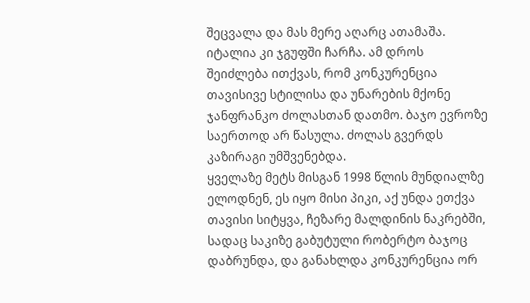შეცვალა და მას მერე აღარც ათამაშა. იტალია კი ჯგუფში ჩარჩა. ამ დროს შეიძლება ითქვას, რომ კონკურენცია თავისივე სტილისა და უნარების მქონე ჯანფრანკო ძოლასთან დათმო. ბაჯო ევროზე საერთოდ არ წასულა. ძოლას გვერდს კაზირაგი უმშვენებდა.
ყველაზე მეტს მისგან 1998 წლის მუნდიალზე ელოდნენ, ეს იყო მისი პიკი, აქ უნდა ეთქვა თავისი სიტყვა, ჩეზარე მალდინის ნაკრებში, სადაც საკიზე გაბუტული რობერტო ბაჯოც დაბრუნდა, და განახლდა კონკურენცია ორ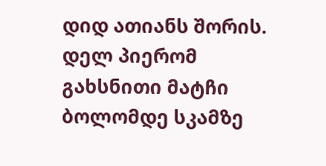დიდ ათიანს შორის. დელ პიერომ გახსნითი მატჩი ბოლომდე სკამზე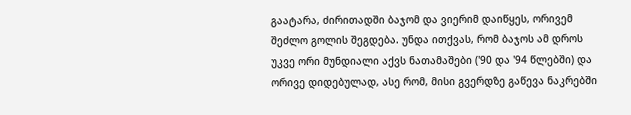გაატარა, ძირითადში ბაჯომ და ვიერიმ დაიწყეს, ორივემ შეძლო გოლის შეგდება. უნდა ითქვას, რომ ბაჯოს ამ დროს უკვე ორი მუნდიალი აქვს ნათამაშები ('90 და '94 წლებში) და ორივე დიდებულად, ასე რომ, მისი გვერდზე გაწევა ნაკრებში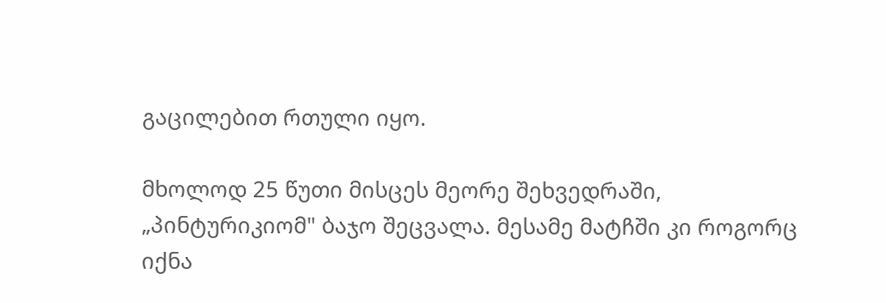გაცილებით რთული იყო.

მხოლოდ 25 წუთი მისცეს მეორე შეხვედრაში, „პინტურიკიომ" ბაჯო შეცვალა. მესამე მატჩში კი როგორც იქნა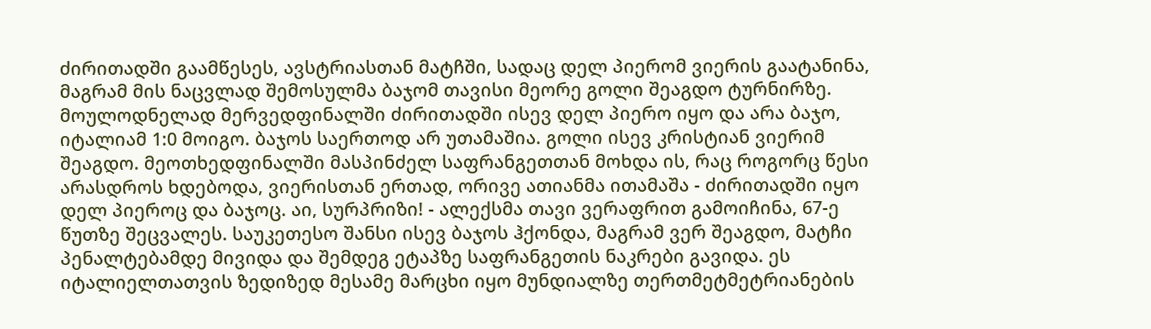ძირითადში გაამწესეს, ავსტრიასთან მატჩში, სადაც დელ პიერომ ვიერის გაატანინა, მაგრამ მის ნაცვლად შემოსულმა ბაჯომ თავისი მეორე გოლი შეაგდო ტურნირზე. მოულოდნელად მერვედფინალში ძირითადში ისევ დელ პიერო იყო და არა ბაჯო, იტალიამ 1:0 მოიგო. ბაჯოს საერთოდ არ უთამაშია. გოლი ისევ კრისტიან ვიერიმ შეაგდო. მეოთხედფინალში მასპინძელ საფრანგეთთან მოხდა ის, რაც როგორც წესი არასდროს ხდებოდა, ვიერისთან ერთად, ორივე ათიანმა ითამაშა - ძირითადში იყო დელ პიეროც და ბაჯოც. აი, სურპრიზი! - ალექსმა თავი ვერაფრით გამოიჩინა, 67-ე წუთზე შეცვალეს. საუკეთესო შანსი ისევ ბაჯოს ჰქონდა, მაგრამ ვერ შეაგდო, მატჩი პენალტებამდე მივიდა და შემდეგ ეტაპზე საფრანგეთის ნაკრები გავიდა. ეს იტალიელთათვის ზედიზედ მესამე მარცხი იყო მუნდიალზე თერთმეტმეტრიანების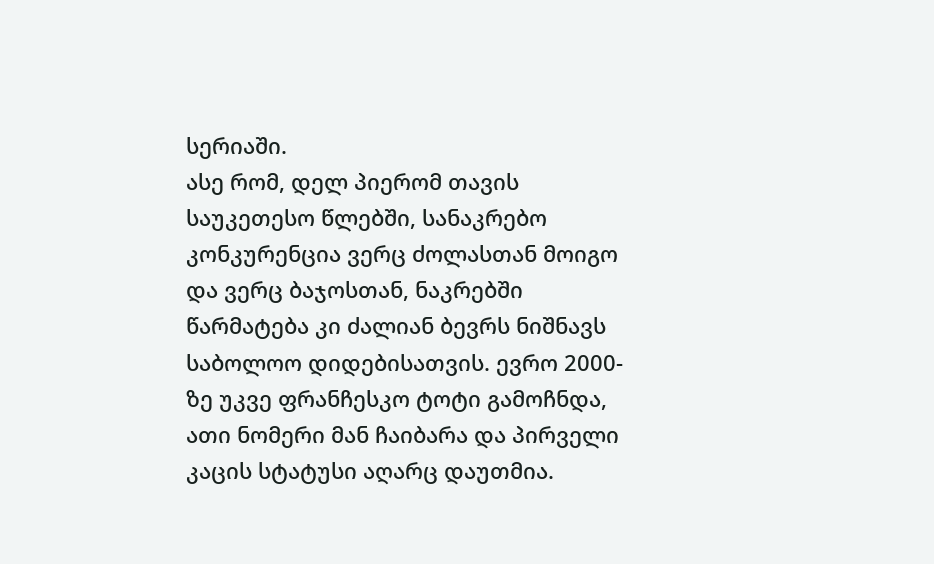სერიაში.
ასე რომ, დელ პიერომ თავის საუკეთესო წლებში, სანაკრებო კონკურენცია ვერც ძოლასთან მოიგო და ვერც ბაჯოსთან, ნაკრებში წარმატება კი ძალიან ბევრს ნიშნავს საბოლოო დიდებისათვის. ევრო 2000-ზე უკვე ფრანჩესკო ტოტი გამოჩნდა, ათი ნომერი მან ჩაიბარა და პირველი კაცის სტატუსი აღარც დაუთმია.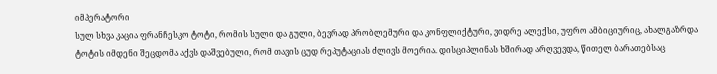იმპერატორი
სულ სხვა კაცია ფრანჩესკო ტოტი, რომის სული და გული, ბევრად პრობლემური და კონფლიქტური, ვიდრე ალექსი, უფრო ამბიციურიც, ახალგაზრდა ტოტის იმდენი შეცდომა აქვს დაშვებული, რომ თავის ცუდ რეპუტაციას ძლივს მოერია. დისციპლინას ხშირად არღვევდა, წითელ ბარათებსაც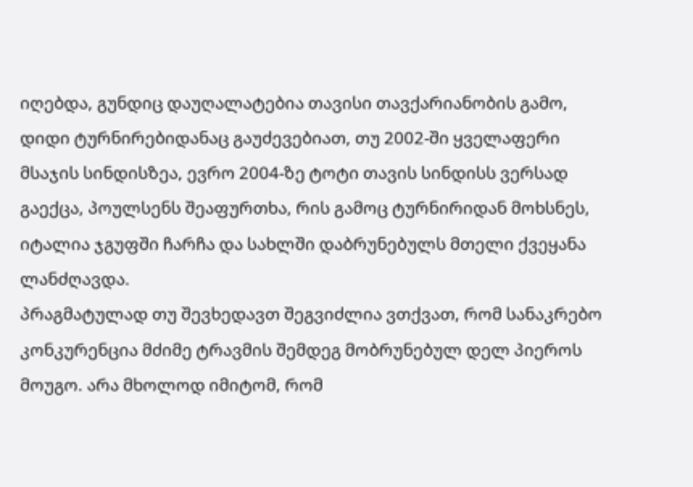იღებდა, გუნდიც დაუღალატებია თავისი თავქარიანობის გამო, დიდი ტურნირებიდანაც გაუძევებიათ, თუ 2002-ში ყველაფერი მსაჯის სინდისზეა, ევრო 2004-ზე ტოტი თავის სინდისს ვერსად გაექცა, პოულსენს შეაფურთხა, რის გამოც ტურნირიდან მოხსნეს, იტალია ჯგუფში ჩარჩა და სახლში დაბრუნებულს მთელი ქვეყანა ლანძღავდა.
პრაგმატულად თუ შევხედავთ შეგვიძლია ვთქვათ, რომ სანაკრებო კონკურენცია მძიმე ტრავმის შემდეგ მობრუნებულ დელ პიეროს მოუგო. არა მხოლოდ იმიტომ, რომ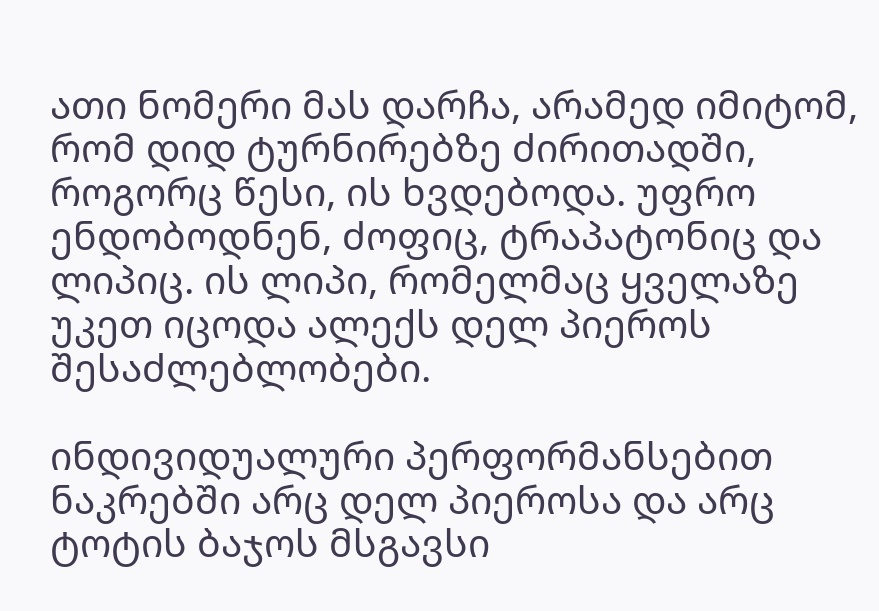ათი ნომერი მას დარჩა, არამედ იმიტომ, რომ დიდ ტურნირებზე ძირითადში, როგორც წესი, ის ხვდებოდა. უფრო ენდობოდნენ, ძოფიც, ტრაპატონიც და ლიპიც. ის ლიპი, რომელმაც ყველაზე უკეთ იცოდა ალექს დელ პიეროს შესაძლებლობები.

ინდივიდუალური პერფორმანსებით ნაკრებში არც დელ პიეროსა და არც ტოტის ბაჯოს მსგავსი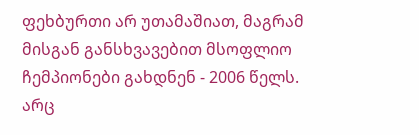ფეხბურთი არ უთამაშიათ, მაგრამ მისგან განსხვავებით მსოფლიო ჩემპიონები გახდნენ - 2006 წელს. არც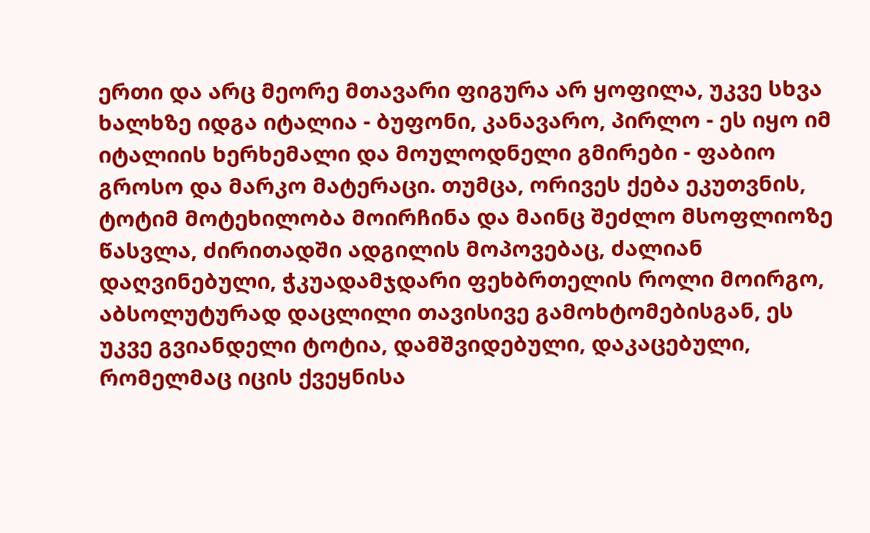ერთი და არც მეორე მთავარი ფიგურა არ ყოფილა, უკვე სხვა ხალხზე იდგა იტალია - ბუფონი, კანავარო, პირლო - ეს იყო იმ იტალიის ხერხემალი და მოულოდნელი გმირები - ფაბიო გროსო და მარკო მატერაცი. თუმცა, ორივეს ქება ეკუთვნის, ტოტიმ მოტეხილობა მოირჩინა და მაინც შეძლო მსოფლიოზე წასვლა, ძირითადში ადგილის მოპოვებაც, ძალიან დაღვინებული, ჭკუადამჯდარი ფეხბრთელის როლი მოირგო, აბსოლუტურად დაცლილი თავისივე გამოხტომებისგან, ეს უკვე გვიანდელი ტოტია, დამშვიდებული, დაკაცებული, რომელმაც იცის ქვეყნისა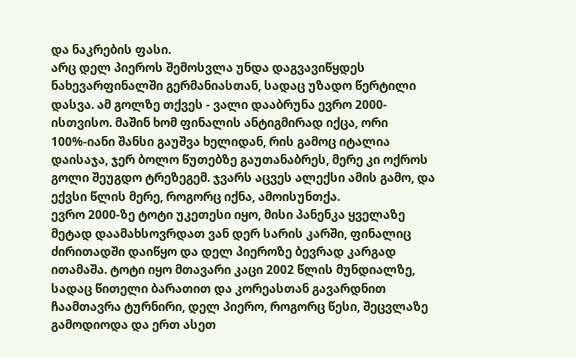და ნაკრების ფასი.
არც დელ პიეროს შემოსვლა უნდა დაგვავიწყდეს ნახევარფინალში გერმანიასთან, სადაც უზადო წერტილი დასვა. ამ გოლზე თქვეს - ვალი დააბრუნა ევრო 2000-ისთვისო. მაშინ ხომ ფინალის ანტიგმირად იქცა, ორი 100%-იანი შანსი გაუშვა ხელიდან, რის გამოც იტალია დაისაჯა, ჯერ ბოლო წუთებზე გაუთანაბრეს, მერე კი ოქროს გოლი შეუგდო ტრეზეგემ. ჯვარს აცვეს ალექსი ამის გამო, და ექვსი წლის მერე, როგორც იქნა, ამოისუნთქა.
ევრო 2000-ზე ტოტი უკეთესი იყო, მისი პანენკა ყველაზე მეტად დაამახსოვრდათ ვან დერ სარის კარში, ფინალიც ძირითადში დაიწყო და დელ პიეროზე ბევრად კარგად ითამაშა. ტოტი იყო მთავარი კაცი 2002 წლის მუნდიალზე, სადაც წითელი ბარათით და კორეასთან გავარდნით ჩაამთავრა ტურნირი, დელ პიერო, როგორც წესი, შეცვლაზე გამოდიოდა და ერთ ასეთ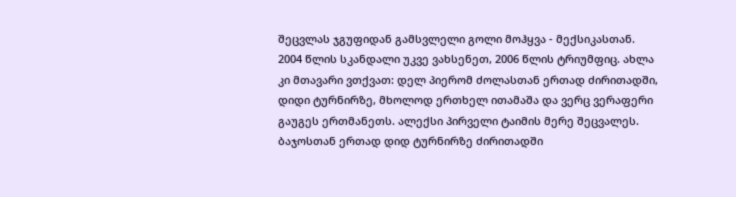შეცვლას ჯგუფიდან გამსვლელი გოლი მოჰყვა - მექსიკასთან.
2004 წლის სკანდალი უკვე ვახსენეთ, 2006 წლის ტრიუმფიც. ახლა კი მთავარი ვთქვათ: დელ პიერომ ძოლასთან ერთად ძირითადში, დიდი ტურნირზე, მხოლოდ ერთხელ ითამაშა და ვერც ვერაფერი გაუგეს ერთმანეთს. ალექსი პირველი ტაიმის მერე შეცვალეს. ბაჯოსთან ერთად დიდ ტურნირზე ძირითადში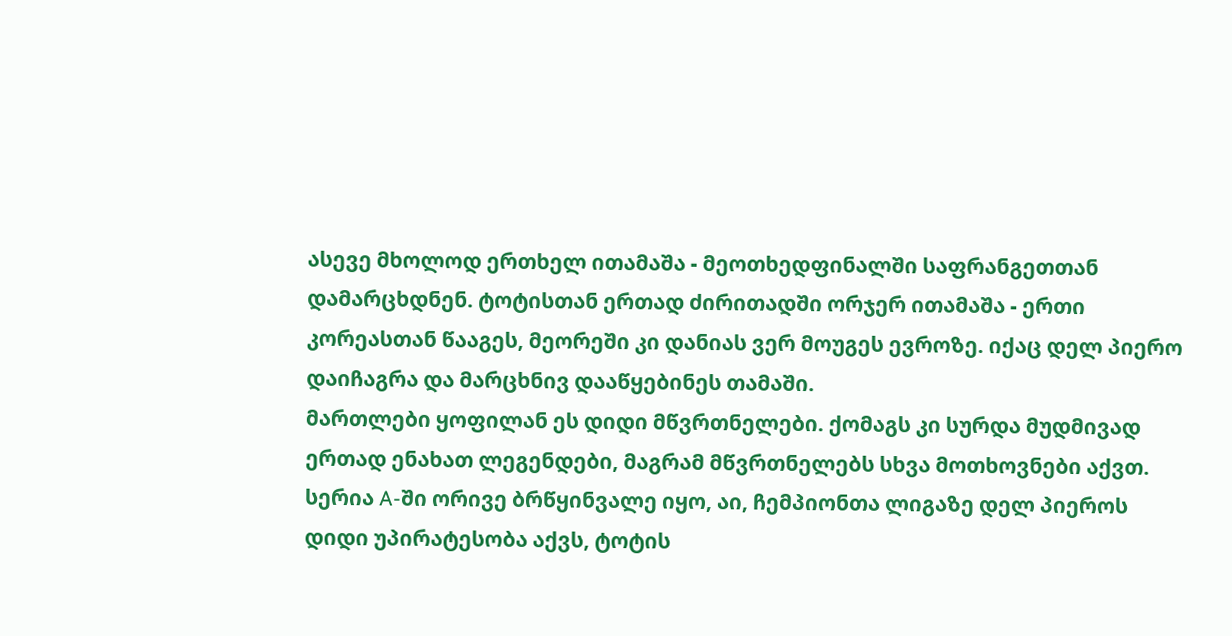ასევე მხოლოდ ერთხელ ითამაშა - მეოთხედფინალში საფრანგეთთან დამარცხდნენ. ტოტისთან ერთად ძირითადში ორჯერ ითამაშა - ერთი კორეასთან წააგეს, მეორეში კი დანიას ვერ მოუგეს ევროზე. იქაც დელ პიერო დაიჩაგრა და მარცხნივ დააწყებინეს თამაში.
მართლები ყოფილან ეს დიდი მწვრთნელები. ქომაგს კი სურდა მუდმივად ერთად ენახათ ლეგენდები, მაგრამ მწვრთნელებს სხვა მოთხოვნები აქვთ. სერია A-ში ორივე ბრწყინვალე იყო, აი, ჩემპიონთა ლიგაზე დელ პიეროს დიდი უპირატესობა აქვს, ტოტის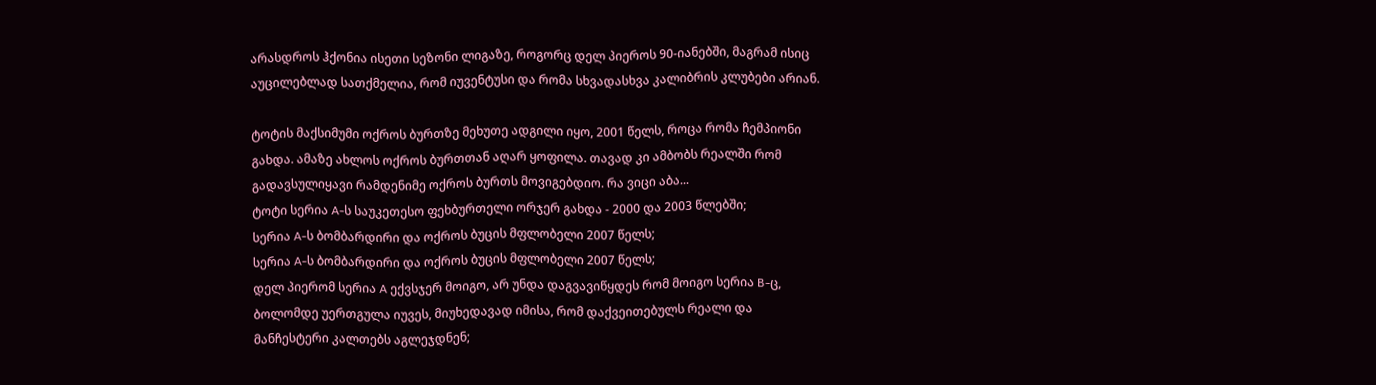არასდროს ჰქონია ისეთი სეზონი ლიგაზე, როგორც დელ პიეროს 90-იანებში, მაგრამ ისიც აუცილებლად სათქმელია, რომ იუვენტუსი და რომა სხვადასხვა კალიბრის კლუბები არიან.

ტოტის მაქსიმუმი ოქროს ბურთზე მეხუთე ადგილი იყო, 2001 წელს, როცა რომა ჩემპიონი გახდა. ამაზე ახლოს ოქროს ბურთთან აღარ ყოფილა. თავად კი ამბობს რეალში რომ გადავსულიყავი რამდენიმე ოქროს ბურთს მოვიგებდიო. რა ვიცი აბა...
ტოტი სერია A-ს საუკეთესო ფეხბურთელი ორჯერ გახდა - 2000 და 2003 წლებში;
სერია A-ს ბომბარდირი და ოქროს ბუცის მფლობელი 2007 წელს;
სერია A-ს ბომბარდირი და ოქროს ბუცის მფლობელი 2007 წელს;
დელ პიერომ სერია A ექვსჯერ მოიგო, არ უნდა დაგვავიწყდეს რომ მოიგო სერია B-ც, ბოლომდე უერთგულა იუვეს, მიუხედავად იმისა, რომ დაქვეითებულს რეალი და მანჩესტერი კალთებს აგლეჯდნენ;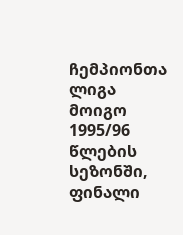ჩემპიონთა ლიგა მოიგო 1995/96 წლების სეზონში, ფინალი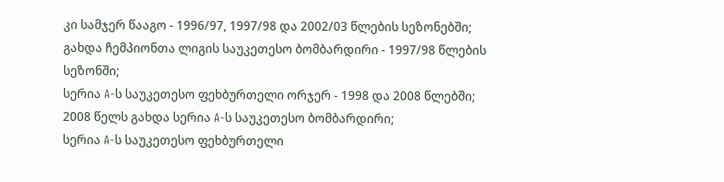კი სამჯერ წააგო - 1996/97, 1997/98 და 2002/03 წლების სეზონებში;
გახდა ჩემპიონთა ლიგის საუკეთესო ბომბარდირი - 1997/98 წლების სეზონში;
სერია A-ს საუკეთესო ფეხბურთელი ორჯერ - 1998 და 2008 წლებში;
2008 წელს გახდა სერია A-ს საუკეთესო ბომბარდირი;
სერია A-ს საუკეთესო ფეხბურთელი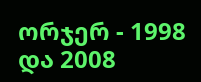ორჯერ - 1998 და 2008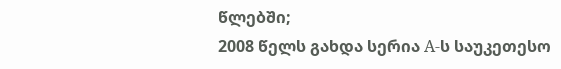წლებში;
2008 წელს გახდა სერია A-ს საუკეთესო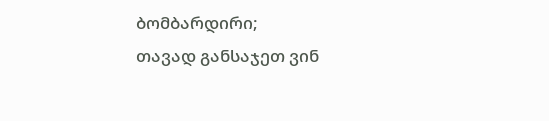ბომბარდირი;
თავად განსაჯეთ ვინ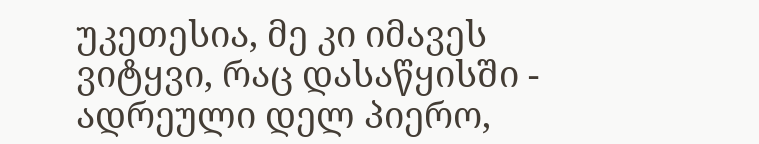უკეთესია, მე კი იმავეს ვიტყვი, რაც დასაწყისში - ადრეული დელ პიერო,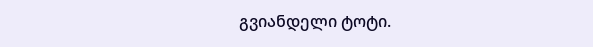გვიანდელი ტოტი.